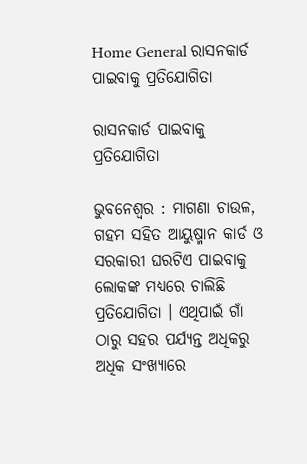Home General ରାସନକାର୍ଡ ପାଇବାକୁ ପ୍ରତିଯୋଗିତା

ରାସନକାର୍ଡ ପାଇବାକୁ ପ୍ରତିଯୋଗିତା

ଭୁବନେଶ୍ୱର : ମାଗଣା ଚାଉଳ, ଗହମ ସହିତ ଆୟୁଷ୍ମାନ କାର୍ଡ ଓ ସରକାରୀ ଘରଟିଏ ପାଇବାକୁ ଲୋକଙ୍କ ମଧ୍ୟରେ ଚାଲିଛି ପ୍ରତିଯୋଗିତା । ଏଥିପାଇଁ ଗାଁ ଠାରୁ ସହର ପର୍ଯ୍ୟନ୍ତ ଅଧିକରୁ ଅଧିକ ସଂଖ୍ୟାରେ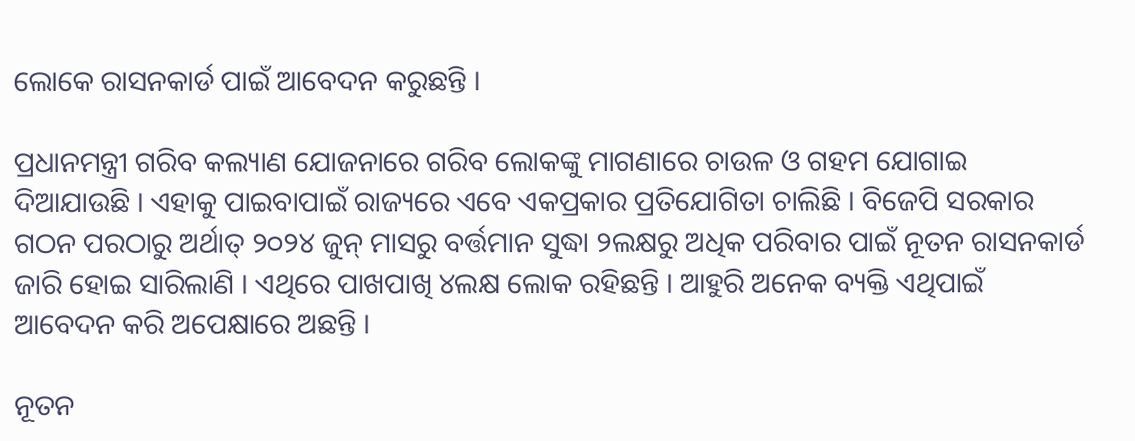ଲୋକେ ରାସନକାର୍ଡ ପାଇଁ ଆବେଦନ କରୁଛନ୍ତି ।

ପ୍ରଧାନମନ୍ତ୍ରୀ ଗରିବ କଲ୍ୟାଣ ଯୋଜନାରେ ଗରିବ ଲୋକଙ୍କୁ ମାଗଣାରେ ଚାଉଳ ଓ ଗହମ ଯୋଗାଇ ଦିଆଯାଉଛି । ଏହାକୁ ପାଇବାପାଇଁ ରାଜ୍ୟରେ ଏବେ ଏକପ୍ରକାର ପ୍ରତିଯୋଗିତା ଚାଲିଛି । ବିଜେପି ସରକାର ଗଠନ ପରଠାରୁ ଅର୍ଥାତ୍‍ ୨୦୨୪ ଜୁନ୍‍ ମାସରୁ ବର୍ତ୍ତମାନ ସୁଦ୍ଧା ୨ଲକ୍ଷରୁ ଅଧିକ ପରିବାର ପାଇଁ ନୂତନ ରାସନକାର୍ଡ ଜାରି ହୋଇ ସାରିଲାଣି । ଏଥିରେ ପାଖପାଖି ୪ଲକ୍ଷ ଲୋକ ରହିଛନ୍ତି । ଆହୁରି ଅନେକ ବ୍ୟକ୍ତି ଏଥିପାଇଁ ଆବେଦନ କରି ଅପେକ୍ଷାରେ ଅଛନ୍ତି ।

ନୂତନ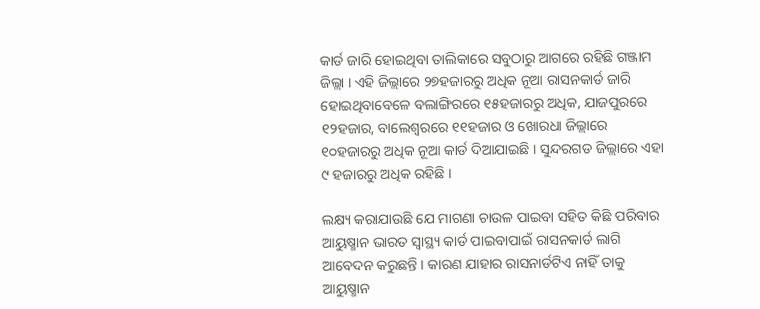କାର୍ଡ ଜାରି ହୋଇଥିବା ତାଲିକାରେ ସବୁଠାରୁ ଆଗରେ ରହିଛି ଗଞ୍ଜାମ ଜିଲ୍ଲା । ଏହି ଜିଲ୍ଲାରେ ୨୭ହଜାରରୁ ଅଧିକ ନୂଆ ରାସନକାର୍ଡ ଜାରି ହୋଇଥିବାବେଳେ ବଲାଙ୍ଗିରରେ ୧୫ହଜାରରୁ ଅଧିକ, ଯାଜପୁରରେ ୧୨ହଜାର, ବାଲେଶ୍ୱରରେ ୧୧ହଜାର ଓ ଖୋରଧା ଜିଲ୍ଲାରେ ୧୦ହଜାରରୁ ଅଧିକ ନୂଆ କାର୍ଡ ଦିଆଯାଇଛି । ସୁନ୍ଦରଗଡ ଜିଲ୍ଲାରେ ଏହା ୯ ହଜାରରୁ ଅଧିକ ରହିଛି ।

ଲକ୍ଷ୍ୟ କରାଯାଉଛି ଯେ ମାଗଣା ଚାଉଳ ପାଇବା ସହିତ କିଛି ପରିବାର ଆୟୁଷ୍ମାନ ଭାରତ ସ୍ୱାସ୍ଥ୍ୟ କାର୍ଡ ପାଇବାପାଇଁ ରାସନକାର୍ଡ ଲାଗି ଆବେଦନ କରୁଛନ୍ତି । କାରଣ ଯାହାର ରାସନାର୍ଡଟିଏ ନାହିଁ ତାକୁ ଆୟୁଷ୍ମାନ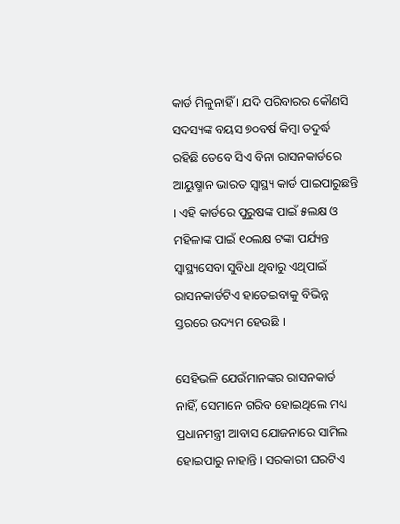କାର୍ଡ ମିଳୁନାହିଁ । ଯଦି ପରିବାରର କୌଣସି ସଦସ୍ୟଙ୍କ ବୟସ ୭୦ବର୍ଷ କିମ୍ବା ତଦୁର୍ଦ୍ଧ ରହିଛି ତେବେ ସିଏ ବିନା ରାସନକାର୍ଡରେ ଆୟୁଷ୍ମାନ ଭାରତ ସ୍ୱାସ୍ଥ୍ୟ କାର୍ଡ ପାଇପାରୁଛନ୍ତି । ଏହି କାର୍ଡରେ ପୁରୁଷଙ୍କ ପାଇଁ ୫ଲକ୍ଷ ଓ ମହିଳାଙ୍କ ପାଇଁ ୧୦ଲକ୍ଷ ଟଙ୍କା ପର୍ଯ୍ୟନ୍ତ ସ୍ୱାସ୍ଥ୍ୟସେବା ସୁବିଧା ଥିବାରୁ ଏଥିପାଇଁ ରାସନକାର୍ଡଟିଏ ହାତେଇବାକୁ ବିଭିନ୍ନ ସ୍ତରରେ ଉଦ୍ୟମ ହେଉଛି ।

ସେହିଭଳି ଯେଉଁମାନଙ୍କର ରାସନକାର୍ଡ ନାହିଁ, ସେମାନେ ଗରିବ ହୋଇଥିଲେ ମଧ୍ୟ ପ୍ରଧାନମନ୍ତ୍ରୀ ଆବାସ ଯୋଜନାରେ ସାମିଲ ହୋଇପାରୁ ନାହାନ୍ତି । ସରକାରୀ ଘରଟିଏ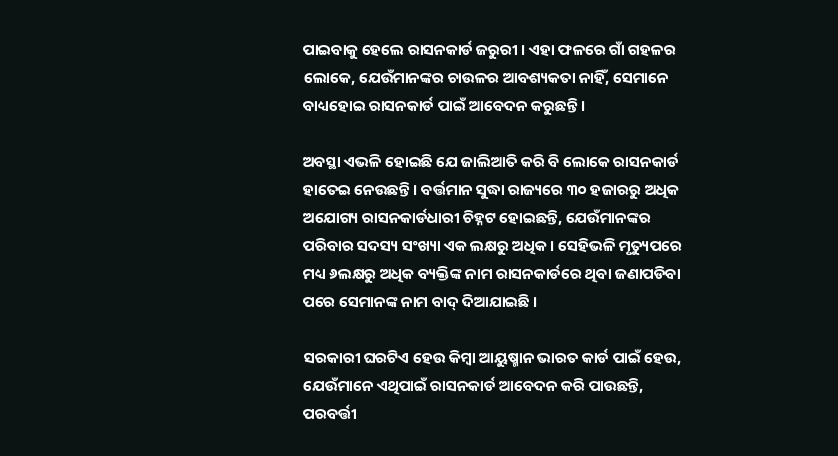ପାଇବାକୁ ହେଲେ ରାସନକାର୍ଡ ଜରୁରୀ । ଏହା ଫଳରେ ଗାଁ ଗହଳର ଲୋକେ, ଯେଉଁମାନଙ୍କର ଚାଉଳର ଆବଶ୍ୟକତା ନାହିଁ, ସେମାନେ ବାଧ୍ୟହୋଇ ରାସନକାର୍ଡ ପାଇଁ ଆବେଦନ କରୁଛନ୍ତି ।

ଅବସ୍ଥା ଏଭଳି ହୋଇଛି ଯେ ଜାଲିଆତି କରି ବି ଲୋକେ ରାସନକାର୍ଡ ହାତେଇ ନେଉଛନ୍ତି । ବର୍ତ୍ତମାନ ସୁଦ୍ଧା ରାଜ୍ୟରେ ୩୦ ହଜାରରୁ ଅଧିକ ଅଯୋଗ୍ୟ ରାସନକାର୍ଡଧାରୀ ଚିହ୍ନଟ ହୋଇଛନ୍ତି, ଯେଉଁମାନଙ୍କର ପରିବାର ସଦସ୍ୟ ସଂଖ୍ୟା ଏକ ଲକ୍ଷରୁ ଅଧିକ । ସେହିଭଳି ମୃତ୍ୟୁପରେ ମଧ୍ୟ ୬ଲକ୍ଷରୁ ଅଧିକ ବ୍ୟକ୍ତିଙ୍କ ନାମ ରାସନକାର୍ଡରେ ଥିବା ଜଣାପଡିବା ପରେ ସେମାନଙ୍କ ନାମ ବାଦ୍‍ ଦିଆଯାଇଛି ।

ସରକାରୀ ଘରଟିଏ ହେଉ କିମ୍ବା ଆୟୁଷ୍ମାନ ଭାରତ କାର୍ଡ ପାଇଁ ହେଉ, ଯେଉଁମାନେ ଏଥିପାଇଁ ରାସନକାର୍ଡ ଆବେଦନ କରି ପାଉଛନ୍ତି, ପରବର୍ତ୍ତୀ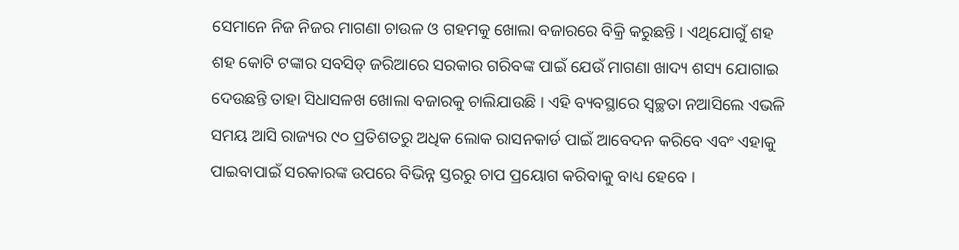ସେମାନେ ନିଜ ନିଜର ମାଗଣା ଚାଉଳ ଓ ଗହମକୁ ଖୋଲା ବଜାରରେ ବିକ୍ରି କରୁଛନ୍ତି । ଏଥିଯୋଗୁଁ ଶହ ଶହ କୋଟି ଟଙ୍କାର ସବସିଡ୍‍ ଜରିଆରେ ସରକାର ଗରିବଙ୍କ ପାଇଁ ଯେଉଁ ମାଗଣା ଖାଦ୍ୟ ଶସ୍ୟ ଯୋଗାଇ ଦେଉଛନ୍ତି ତାହା ସିଧାସଳଖ ଖୋଲା ବଜାରକୁ ଚାଲିଯାଉଛି । ଏହି ବ୍ୟବସ୍ଥାରେ ସ୍ୱଚ୍ଛତା ନଆସିଲେ ଏଭଳି ସମୟ ଆସି ରାଜ୍ୟର ୯୦ ପ୍ରତିଶତରୁ ଅଧିକ ଲୋକ ରାସନକାର୍ଡ ପାଇଁ ଆବେଦନ କରିବେ ଏବଂ ଏହାକୁ ପାଇବାପାଇଁ ସରକାରଙ୍କ ଉପରେ ବିଭିନ୍ନ ସ୍ତରରୁ ଚାପ ପ୍ରୟୋଗ କରିବାକୁ ବାଧ୍ୟ ହେବେ ।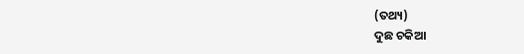(ତଥ୍ୟ)
ଦୁଛ ଚକିଆ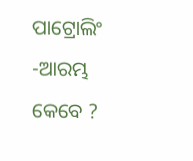ପାଟ୍ରୋଲିଂ -ଆରମ୍ଭ କେବେ ?